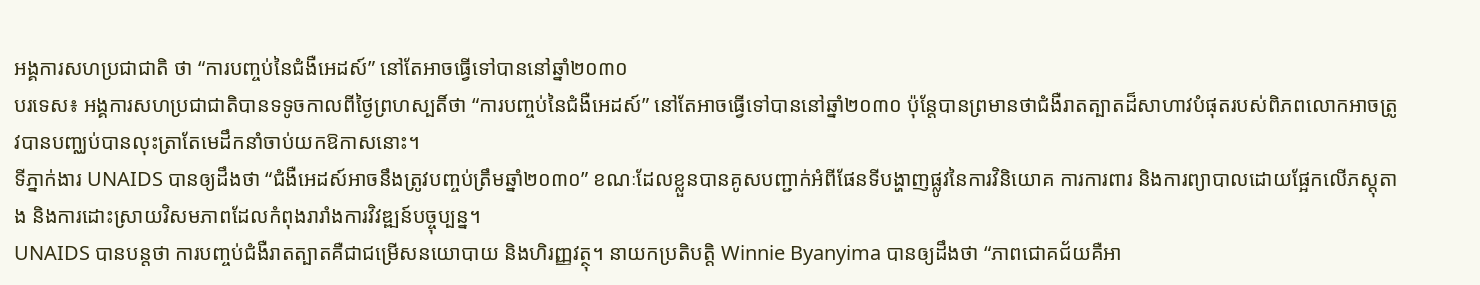អង្គការសហប្រជាជាតិ ថា “ការបញ្ចប់នៃជំងឺអេដស៍” នៅតែអាចធ្វើទៅបាននៅឆ្នាំ២០៣០
បរទេស៖ អង្គការសហប្រជាជាតិបានទទូចកាលពីថ្ងៃព្រហស្បតិ៍ថា “ការបញ្ចប់នៃជំងឺអេដស៍” នៅតែអាចធ្វើទៅបាននៅឆ្នាំ២០៣០ ប៉ុន្តែបានព្រមានថាជំងឺរាតត្បាតដ៏សាហាវបំផុតរបស់ពិភពលោកអាចត្រូវបានបញ្ឈប់បានលុះត្រាតែមេដឹកនាំចាប់យកឱកាសនោះ។
ទីភ្នាក់ងារ UNAIDS បានឲ្យដឹងថា “ជំងឺអេដស៍អាចនឹងត្រូវបញ្ចប់ត្រឹមឆ្នាំ២០៣០” ខណៈដែលខ្លួនបានគូសបញ្ជាក់អំពីផែនទីបង្ហាញផ្លូវនៃការវិនិយោគ ការការពារ និងការព្យាបាលដោយផ្អែកលើភស្តុតាង និងការដោះស្រាយវិសមភាពដែលកំពុងរារាំងការវិវឌ្ឍន៍បច្ចុប្បន្ន។
UNAIDS បានបន្តថា ការបញ្ចប់ជំងឺរាតត្បាតគឺជាជម្រើសនយោបាយ និងហិរញ្ញវត្ថុ។ នាយកប្រតិបត្តិ Winnie Byanyima បានឲ្យដឹងថា “ភាពជោគជ័យគឺអា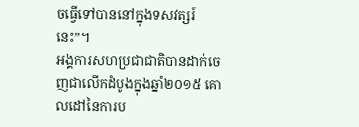ចធ្វើទៅបាននៅក្នុងទសវត្សរ៍នេះ”។
អង្គការសហប្រជាជាតិបានដាក់ចេញជាលើកដំបូងក្នុងឆ្នាំ២០១៥ គោលដៅនៃការប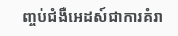ញ្ចប់ជំងឺអេដស៍ជាការគំរា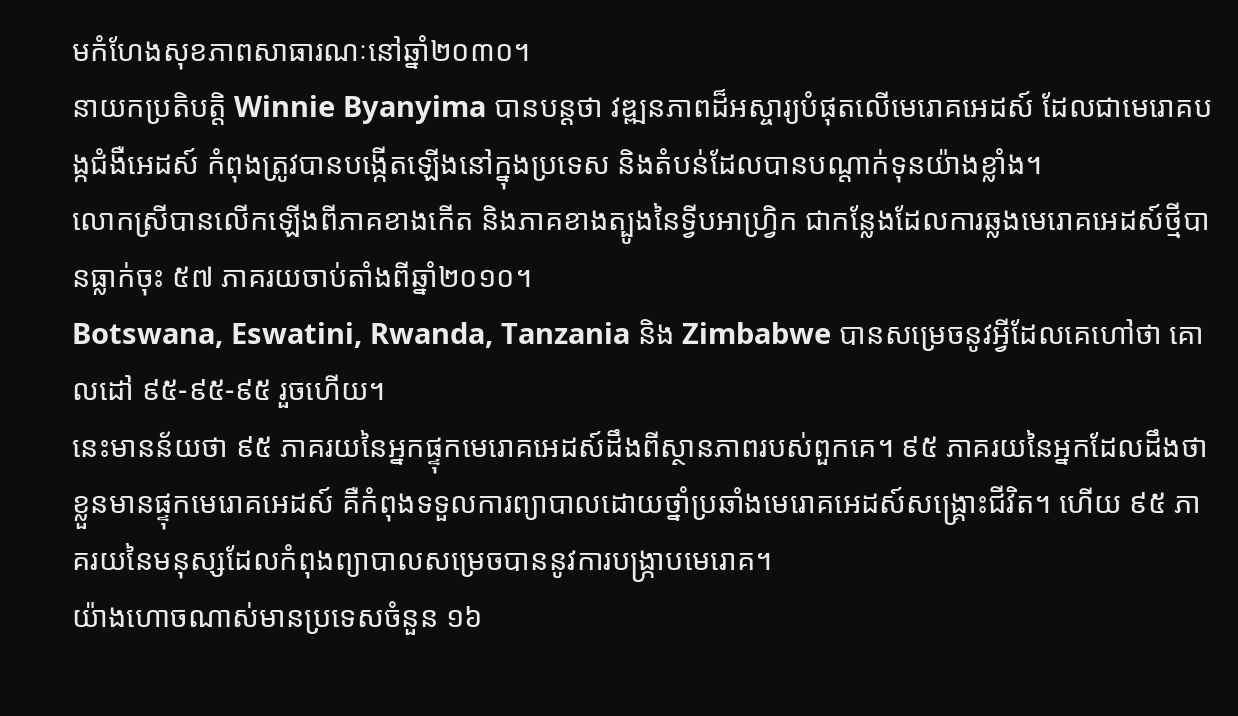មកំហែងសុខភាពសាធារណៈនៅឆ្នាំ២០៣០។
នាយកប្រតិបត្តិ Winnie Byanyima បានបន្តថា វឌ្ឍនភាពដ៏អស្ចារ្យបំផុតលើមេរោគអេដស៍ ដែលជាមេរោគបង្កជំងឺអេដស៍ កំពុងត្រូវបានបង្កើតឡើងនៅក្នុងប្រទេស និងតំបន់ដែលបានបណ្តាក់ទុនយ៉ាងខ្លាំង។
លោកស្រីបានលើកឡើងពីភាគខាងកើត និងភាគខាងត្បូងនៃទ្វីបអាហ្រ្វិក ជាកន្លែងដែលការឆ្លងមេរោគអេដស៍ថ្មីបានធ្លាក់ចុះ ៥៧ ភាគរយចាប់តាំងពីឆ្នាំ២០១០។
Botswana, Eswatini, Rwanda, Tanzania និង Zimbabwe បានសម្រេចនូវអ្វីដែលគេហៅថា គោលដៅ ៩៥-៩៥-៩៥ រួចហើយ។
នេះមានន័យថា ៩៥ ភាគរយនៃអ្នកផ្ទុកមេរោគអេដស៍ដឹងពីស្ថានភាពរបស់ពួកគេ។ ៩៥ ភាគរយនៃអ្នកដែលដឹងថាខ្លួនមានផ្ទុកមេរោគអេដស៍ គឺកំពុងទទួលការព្យាបាលដោយថ្នាំប្រឆាំងមេរោគអេដស៍សង្គ្រោះជីវិត។ ហើយ ៩៥ ភាគរយនៃមនុស្សដែលកំពុងព្យាបាលសម្រេចបាននូវការបង្ក្រាបមេរោគ។
យ៉ាងហោចណាស់មានប្រទេសចំនួន ១៦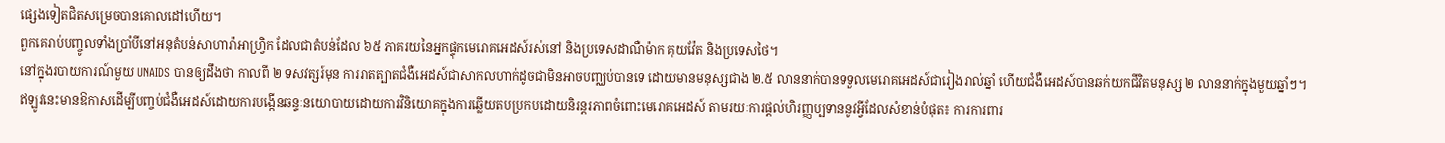ផ្សេងទៀតជិតសម្រេចបានគោលដៅហើយ។
ពួកគេរាប់បញ្ចូលទាំងប្រាំបីនៅអនុតំបន់សាហារ៉ាអាហ្រ្វិក ដែលជាតំបន់ដែល ៦៥ ភាគរយនៃអ្នកផ្ទុកមេរោគអេដស៍រស់នៅ និងប្រទេសដាណឺម៉ាក គុយវ៉ែត និងប្រទេសថៃ។
នៅក្នុងរបាយការណ៍មួយ UNAIDS បានឲ្យដឹងថា កាលពី ២ ទសវត្សរ៍មុន ការរាតត្បាតជំងឺអេដស៍ជាសាកលហាក់ដូចជាមិនអាចបញ្ឈប់បានទេ ដោយមានមនុស្សជាង ២.៥ លាននាក់បានទទួលមេរោគអេដស៍ជារៀងរាល់ឆ្នាំ ហើយជំងឺអេដស៍បានឆក់យកជីវិតមនុស្ស ២ លាននាក់ក្នុងមួយឆ្នាំៗ។
ឥឡូវនេះមានឱកាសដើម្បីបញ្ចប់ជំងឺអេដស៍ដោយការបង្កើនឆន្ទៈនយោបាយដោយការវិនិយោគក្នុងការឆ្លើយតបប្រកបដោយនិរន្តរភាពចំពោះមេរោគអេដស៍ តាមរយៈការផ្តល់ហិរញ្ញប្បទាននូវអ្វីដែលសំខាន់បំផុត៖ ការការពារ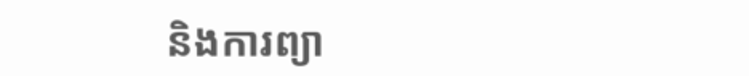និងការព្យា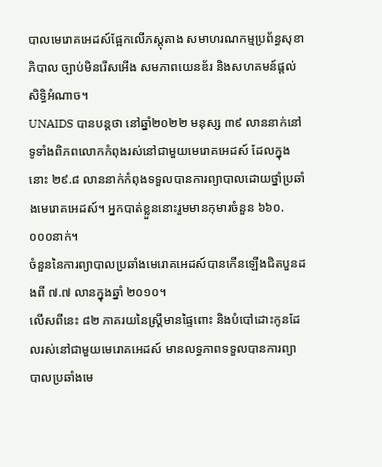បាលមេរោគអេដស៍ផ្អែកលើភស្តុតាង សមាហរណកម្មប្រព័ន្ធសុខាភិបាល ច្បាប់មិនរើសអើង សមភាពយេនឌ័រ និងសហគមន៍ផ្តល់សិទ្ធិអំណាច។
UNAIDS បានបន្តថា នៅឆ្នាំ២០២២ មនុស្ស ៣៩ លាននាក់នៅទូទាំងពិភពលោកកំពុងរស់នៅជាមួយមេរោគអេដស៍ ដែលក្នុងនោះ ២៩.៨ លាននាក់កំពុងទទួលបានការព្យាបាលដោយថ្នាំប្រឆាំងមេរោគអេដស៍។ អ្នកបាត់ខ្លួននោះរួមមានកុមារចំនួន ៦៦០.០០០នាក់។
ចំនួននៃការព្យាបាលប្រឆាំងមេរោគអេដស៍បានកើនឡើងជិតបួនដងពី ៧.៧ លានក្នុងឆ្នាំ ២០១០។
លើសពីនេះ ៨២ ភាគរយនៃស្ត្រីមានផ្ទៃពោះ និងបំបៅដោះកូនដែលរស់នៅជាមួយមេរោគអេដស៍ មានលទ្ធភាពទទួលបានការព្យាបាលប្រឆាំងមេ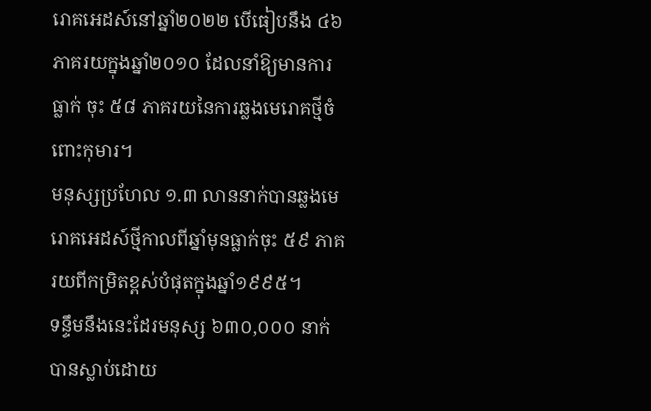រោគអេដស៍នៅឆ្នាំ២០២២ បើធៀបនឹង ៤៦ ភាគរយក្នុងឆ្នាំ២០១០ ដែលនាំឱ្យមានការធ្លាក់ ចុះ ៥៨ ភាគរយនៃការឆ្លងមេរោគថ្មីចំពោះកុមារ។
មនុស្សប្រហែល ១.៣ លាននាក់បានឆ្លងមេរោគអេដស៍ថ្មីកាលពីឆ្នាំមុនធ្លាក់ចុះ ៥៩ ភាគរយពីកម្រិតខ្ពស់បំផុតក្នុងឆ្នាំ១៩៩៥។
ទន្ទឹមនឹងនេះដែរមនុស្ស ៦៣០,០០០ នាក់បានស្លាប់ដោយ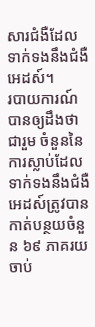សារជំងឺដែលទាក់ទងនឹងជំងឺអេដស៍។
របាយការណ៍បានឲ្យដឹងថា ជារួម ចំនួននៃការស្លាប់ដែលទាក់ទងនឹងជំងឺអេដស៍ត្រូវបានកាត់បន្ថយចំនួន ៦៩ ភាគរយចាប់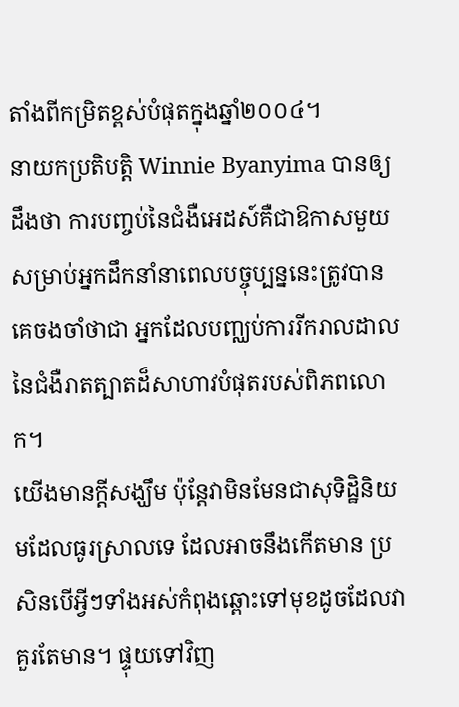តាំងពីកម្រិតខ្ពស់បំផុតក្នុងឆ្នាំ២០០៤។
នាយកប្រតិបត្តិ Winnie Byanyima បានឲ្យដឹងថា ការបញ្ចប់នៃជំងឺអេដស៍គឺជាឱកាសមួយ សម្រាប់អ្នកដឹកនាំនាពេលបច្ចុប្បន្ននេះត្រូវបានគេចងចាំថាជា អ្នកដែលបញ្ឈប់ការរីករាលដាលនៃជំងឺរាតត្បាតដ៏សាហាវបំផុតរបស់ពិភពលោក។
យើងមានក្តីសង្ឃឹម ប៉ុន្តែវាមិនមែនជាសុទិដ្ឋិនិយមដែលធូរស្រាលទេ ដែលអាចនឹងកើតមាន ប្រសិនបើអ្វីៗទាំងអស់កំពុងឆ្ពោះទៅមុខដូចដែលវាគួរតែមាន។ ផ្ទុយទៅវិញ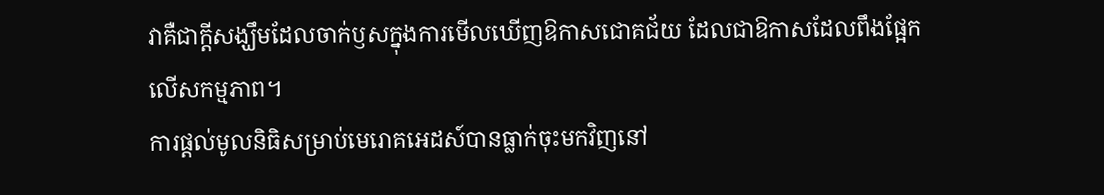វាគឺជាក្តីសង្ឃឹមដែលចាក់ឫសក្នុងការមើលឃើញឱកាសជោគជ័យ ដែលជាឱកាសដែលពឹងផ្អែកលើសកម្មភាព។
ការផ្តល់មូលនិធិសម្រាប់មេរោគអេដស៍បានធ្លាក់ចុះមកវិញនៅ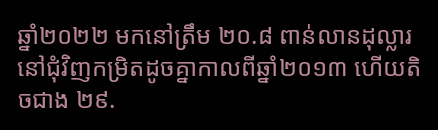ឆ្នាំ២០២២ មកនៅត្រឹម ២០.៨ ពាន់លានដុល្លារ នៅជុំវិញកម្រិតដូចគ្នាកាលពីឆ្នាំ២០១៣ ហើយតិចជាង ២៩.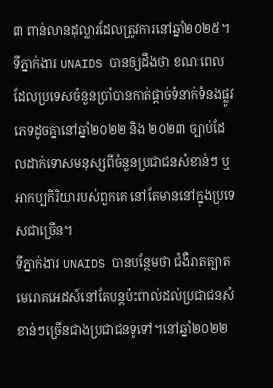៣ ពាន់លានដុល្លារដែលត្រូវការនៅឆ្នាំ២០២៥។
ទីភ្នាក់ងារ UNAIDS បានឲ្យដឹងថា ខណៈពេលដែលប្រទេសចំនួនប្រាំបានកាត់ផ្តាច់ទំនាក់ទំនងផ្លូវភេទដូចគ្នានៅឆ្នាំ២០២២ និង ២០២៣ ច្បាប់ដែលដាក់ទោសមនុស្សពីចំនួនប្រជាជនសំខាន់ៗ ឬអាកប្បកិរិយារបស់ពួកគេ នៅតែមាននៅក្នុងប្រទេសជាច្រើន។
ទីភ្នាក់ងារ UNAIDS បានបន្ថែមថា ជំងឺរាតត្បាតមេរោគអេដស៍នៅតែបន្តប៉ះពាល់ដល់ប្រជាជនសំខាន់ៗច្រើនជាងប្រជាជនទូទៅ។នៅឆ្នាំ២០២២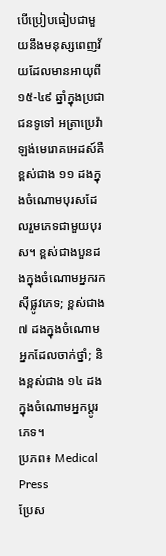បើប្រៀបធៀបជាមួយនឹងមនុស្សពេញវ័យដែលមានអាយុពី ១៥-៤៩ ឆ្នាំក្នុងប្រជាជនទូទៅ អត្រាប្រេវ៉ាឡង់មេរោគអេដស៍គឺខ្ពស់ជាង ១១ ដងក្នុងចំណោមបុរសដែលរួមភេទជាមួយបុរស។ ខ្ពស់ជាងបួនដងក្នុងចំណោមអ្នករកស៊ីផ្លូវភេទ; ខ្ពស់ជាង ៧ ដងក្នុងចំណោមអ្នកដែលចាក់ថ្នាំ; និងខ្ពស់ជាង ១៤ ដងក្នុងចំណោមអ្នកប្តូរភេទ។
ប្រភព៖ Medical Press
ប្រែស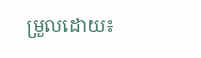ម្រួលដោយ៖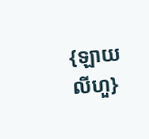{ឡាយ លីហួ}